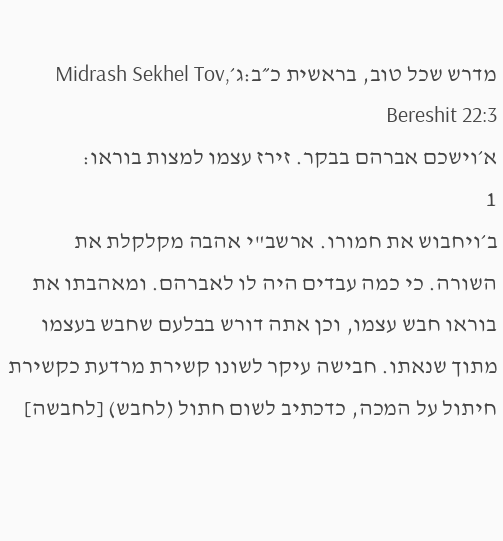מדרש שכל טוב, בראשית כ״ב:ג׳Midrash Sekhel Tov, Bereshit 22:3
א׳וישכם אברהם בבקר. זירז עצמו למצות בוראו:
1
ב׳ויחבוש את חמורו. ארשב"י אהבה מקלקלת את השורה. כי כמה עבדים היה לו לאברהם. ומאהבתו את בוראו חבש עצמו, וכן אתה דורש בבלעם שחבש בעצמו מתוך שנאתו. חבישה עיקר לשונו קשירת מרדעת כקשירת חיתול על המכה, כדכתיב לשום חתול (לחבש) [לחבשה]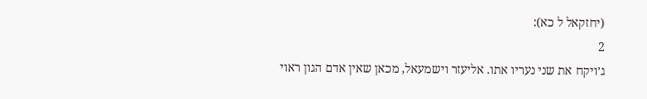(יחזקאל ל כא):
2
ג׳ויקח את שני נעריו אתו. אליעזר וישמעאל, מכאן שאין אדם הגון ראוי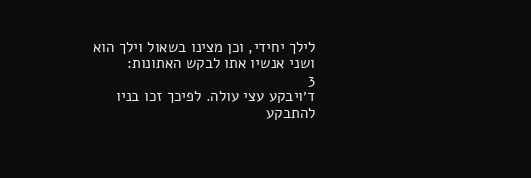לילך יחידי, וכן מצינו בשאול וילך הוא ושני אנשיו אתו לבקש האתונות:
3
ד׳ויבקע עצי עולה. לפיכך זכו בניו להתבקע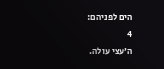הים לפניהם:
4
ה׳עצי עולה.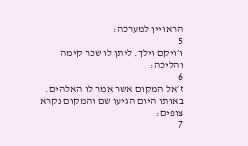הראויין למערכה:
5
ו׳ויקם וילך. ליתן לו שכר קימה והליכה:
6
ז׳אל המקום אשר אמר לו האלהים. באותו היום הגיעו שם והמקום נקרא צופים:
7